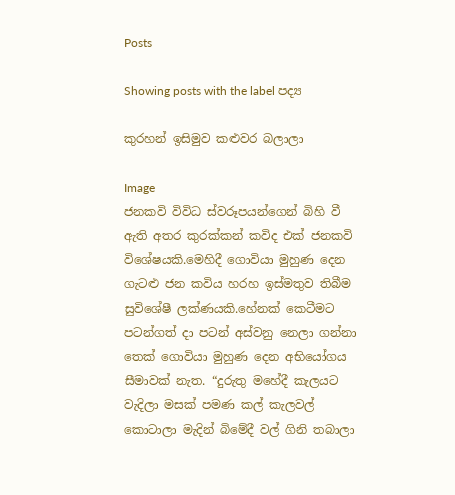Posts

Showing posts with the label පද්‍ය

කුරහන් ඉසිමුව කළුවර බලාලා

Image
ජනකවි විවිධ ස්වරූපයන්ගෙන් බිහි වී ඇති අතර කුරක්කන් කවිද එක් ජනකවි විශේෂයකි.මෙහිදී ගොවියා මුහුණ දෙන ගැටළු ජන කවිය හරහ ඉස්මතුව තිබීම සුවිශේෂී ලක්ණයකි.හේනක් කෙටීමට පටන්ගත් දා පටන් අස්වනු නෙලා ගන්නා තෙක් ගොවියා මුහුණ දෙන අභියෝගය සීමාවක් නැත. “දුරුතු මහේදී කැලයට වැදිලා මසක් පමණ කල් කැලවල් කොටාලා මැදින් බිමේදී වල් ගිනි තබාලා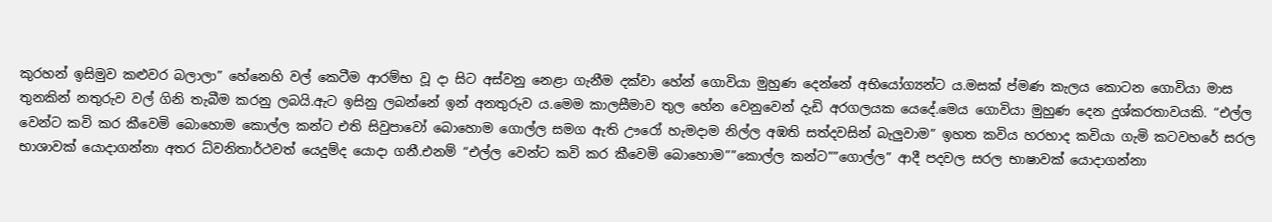කුරහන් ඉසිමුව කළුවර බලාලා” හේනෙහි වල් කෙටීම ආරම්භ වූ දා සිට අස්වනු නෙළා ගැනීම දක්වා හේන් ගොවියා මුහුණ දෙන්නේ අභියෝග්‍යන්ට ය.මසක් ප්මණ කැලය කොටන ගොවියා මාස තුනකින් නතුරුව වල් ගිනි තැබීම කරනු ලබයි.ඇට ඉසිනු ලබන්නේ ඉන් අනතුරුව ය.මෙම කාලසීමාව තුල හේන වෙනුවෙන් දැඩි අරගලයක යෙදේ.මෙය ගොවියා මුහුණ දෙන දුශ්කරතාවයකි. “එල්ල වෙන්ට කවි කර කීවෙමි බොහොම කොල්ල කන්ට එති සිවුපාවෝ බොහොම ගොල්ල සමග ඇති ඌරෝ හැමදාම නිල්ල අඹති සත්දවසින් බැලුවාම” ඉහත කවිය හරහාද කවියා ගැමි කටවහරේ සරල භාශාවක් යොදාගන්නා අතර ධ්වනිතාර්ථවත් යෙදුම්ද යොදා ගනී.එනම් “එල්ල වෙන්ට කවි කර කීවෙමි බොහොම””කොල්ල කන්ට””ගොල්ල” ආදී පදවල සරල භාෂාවක් යොදාගන්නා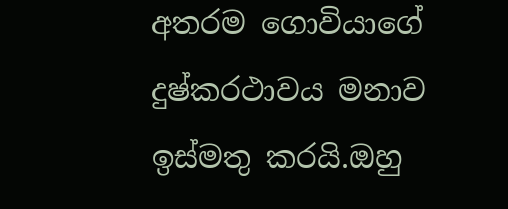අතරම ගොවියාගේ දුෂ්කරථාවය මනාව ඉස්මතු කරයි.ඔහු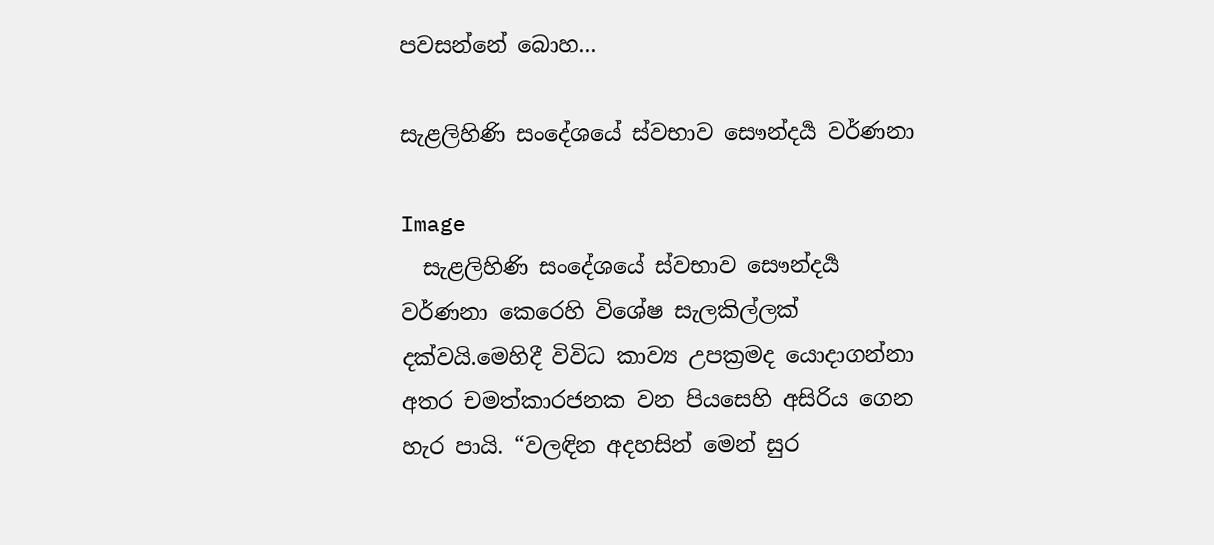පවසන්නේ බොහ...

සැළලිහිණි සංදේශයේ ස්වභාව සෞන්දර්‍ය වර්ණනා

Image
  සැළලිහිණි සංදේශයේ ස්වභාව සෞන්දර්‍ය වර්ණනා කෙරෙහි විශේෂ සැලකිල්ලක් දක්වයි.මෙහිදී විවිධ කාව්‍ය උපක්‍රමද යොදාගන්නා අතර චමත්කාරජනක වන පියසෙහි අසිරිය ගෙන හැර පායි. “වලඳින අදහසින් මෙන් සුර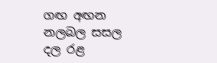ගඟ අඟන නලබල සසල දල රළ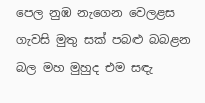පෙල නුඹ නැගෙන වෙලළස ගැවසි මුතු සක් පබළු බබළන බල මහ මුහුද එම සඳැ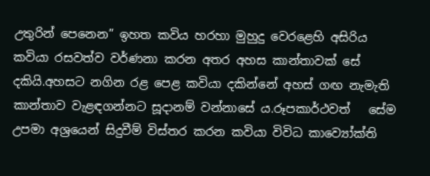උතුරින් පෙනෙන” ඉහත කවිය හරහා මුහුදු වෙරළෙහි අසිරිය කවියා රසවත්ව වර්ණනා කරන අතර අහස කාන්තාවක් සේ දකියි.අහසට නගින රළ පෙළ කවියා දකින්නේ අහස් ගඟ නැමැති කාන්තාව වැළඳගන්නට සූදානම් වන්නාසේ ය.රූපකාර්ථවත්   සේම උපමා අශ්‍රයෙන් සිදුවීම් විස්තර කරන කවියා විවිධ කාව්‍යෝක්ති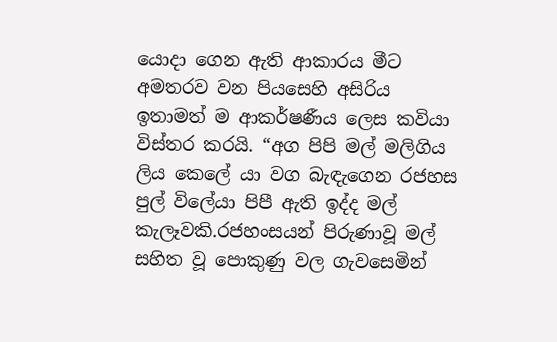යොදා ගෙන ඇති ආකාරය මීට අමතරව වන පියසෙහි අසිරිය ඉතාමත් ම ආකර්ෂණීය ලෙස කවියා විස්තර කරයි. “අග පිපි මල් මලිගිය ලිය කෙලේ යා වග බැඳැගෙන රජහස පුල් විලේයා පිපී ඇති ඉද්ද මල් කැලෑවකි.රජහංසයන් පිරුණාවූ මල් සහිත වූ පොකුණු වල ගැවසෙමින්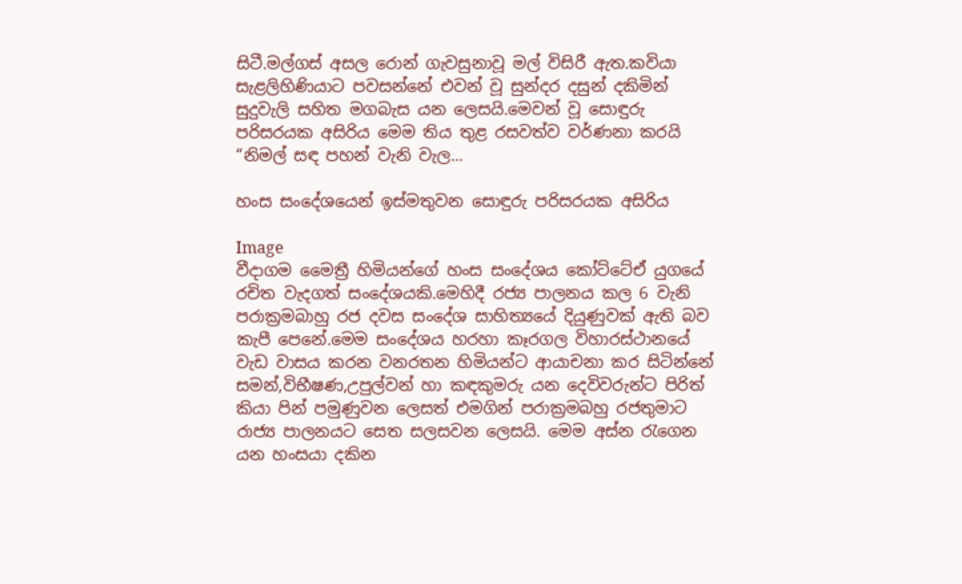සිටී.මල්ගස් අසල රොන් ගැවසුනාවූ මල් විසිරී ඇත.කවියා සැළලිහිණියාට පවසන්නේ එවන් වූ සුන්දර දසුන් දකිමින් සුදුවැලි සහිත මගබැස යන ලෙසයි.මෙවන් වූ සොඳුරු පරිසරයක අසිරිය මෙම තිය තුළ රසවත්ව වර්ණනා කරයි “නිමල් සඳ පහන් වැනි වැල...

හංස සංදේශයෙන් ඉස්මතුවන සොඳුරු පරිසරයක අසිරිය

Image
වීදාගම මෛත්‍රී හිමියන්ගේ හංස සංදේශය කෝට්ටේඒ යුගයේ රචිත වැදගත් සංදේශයකි.මෙහිදී රජ්‍ය පාලනය කල 6 වැනි පරාක්‍රමබාහු රජ දවස සංදේශ සාහිත්‍යයේ දියුණුවක් ඇති බව කැපී පෙනේ.මෙම සංදේශය හරහා කෑරගල විහාරස්ථානයේ වැඩ වාසය කරන වනරතන හිමියන්ට ආයාචනා කර සිටින්නේ සමන්,විභීෂණ,උපුල්වන් හා කඳකුමරු යන දෙවිවරුන්ට පිරිත් කියා පින් පමුණුවන ලෙසත් එමගින් පරාක්‍රමබහු රජතුමාට රාජ්‍ය පාලනයට සෙත සලසවන ලෙසයි. මෙම අස්න රැගෙන යන හංසයා දකින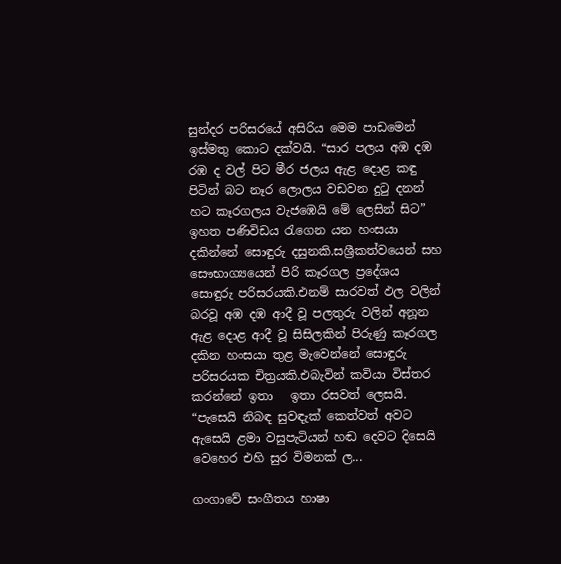සුන්දර පරිසරයේ අසිරිය මෙම පාඩමෙන් ඉස්මතු කොට දක්වයි. “සාර පලය අඹ දඹ රඹ ද වල් පිට මීර ජලය ඇළ දොළ කඳු පිටින් බට නෑර ලොලය වඩවන දුටු දනන් හට කෑරගලය වැජඹෙයි මේ ලෙසින් සිට” ඉහත පණිවිඩය රැගෙන යන හංසයා දකින්නේ සොඳුරු දසුනකි.සශ්‍රීකත්වයෙන් සහ සෞභාග්‍යයෙන් පිරි කෑරගල ප්‍රදේශය සොඳුරු පරිසරයකි.එනම් සාරවත් ඵල වලින් බරවූ අඹ දඹ ආදී වූ පලතුරු වලින් අනූන ඇළ දොළ ආදී වූ සිසිලකින් පිරුණු කෑරගල දකින හංසයා තුළ මැවෙන්නේ සොඳුරු පරිසරයක චිත්‍රයකි.එබැවින් කවියා විස්තර කරන්නේ ඉතා   ඉතා රසවත් ලෙසයි. “පැසෙයි නිබඳ සුවඳැක් කෙත්වත් අවට ඇසෙයි ළමා වසුපැටියන් හඬ දෙවට දිසෙයි වෙහෙර එහි සුර විමනක් ල...

ගංගාවේ සංගීතය හාෂා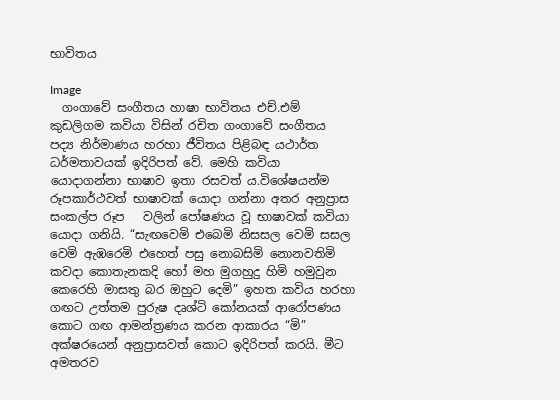භාවිතය

Image
  ගංගාවේ සංගීතය හාෂා භාවිතය එච්.එම් කුඩලිගම කවියා විසින් රචිත ගංගාවේ සංගීතය පද්‍ය නිර්මාණය හරහා ජීවිතය පිළිබඳ යථාර්ත ධර්මතාවයක් ඉදිරිපත් වේ. මෙහි කවියා යොදාගන්නා භාෂාව ඉතා රසවත් ය.විශේෂයන්ම රූපකාර්ථවත් භාෂාවක් යොදා ගන්නා අතර අනුප්‍රාස සංකල්ප රූප   වලින් පෝෂණය වූ භාෂාවක් කවියා යොදා ගනියි. “සැඟවෙමි එබෙමි නිසසල වෙමි සසල වෙමි ඇඹරෙමි එහෙත් පසු නොබසිමි නොනවතිමි කවදා කොතැනකදි හෝ මහ මුගහුදු හිමි හමුවුන කෙරෙහි මාසතු බර ඔහුට දෙමි” ඉහත කවිය හරහා ගඟට උත්තම පුරුෂ දෘශ්ටි කෝනයක් ආරෝපණය කොට ගඟ ආමන්ත්‍රණය කරන ආකාරය “මි” අක්ෂරයෙන් අනුප්‍රාසවත් කොට ඉදිරිපත් කරයි. මීට අමතරව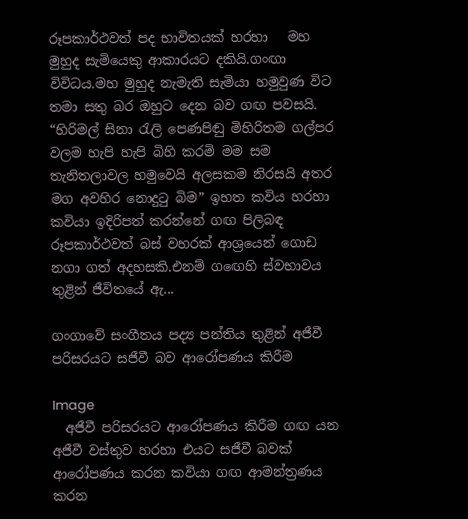රූපකාර්ථවත් පද භාවිතයක් හරහා   මහ මුහුද සැමියෙකු ආකාරයට දකියි.ගංඟා විවිධය.මහ මුහුද නැමැති සැමියා හමුවුණ විට තමා සතු බර ඔහුට දෙන බව ගඟ පවසයි. “හිරිමල් සිනා රැලි පෙණපිඬු මිහිරිතම ගල්පර වලම හැපි හැපි බිහි කරමි මම සම තැනිතලාවල හමුවෙයි අලසකම නිරසයි අතර මග අවහිර නොදුටු බිම” ඉහත කවිය හරහා කවියා ඉදිරිපත් කරන්නේ ගඟ පිලිබඳ රූපකාර්ථවත් බස් වහරක් ආශ්‍රයෙන් ගොඩ නගා ගත් අදහසකි.එනම් ගඟෙහි ස්වභාවය තුළින් ජීවිතයේ ඇ...

ගංගාවේ සංගීතය පද්‍ය පන්තිය තුළින් අජීවී පරිසරයට සජීවී බව ආරෝපණය කිරීම

Image
  අජීවී පරිසරයට ආරෝපණය කිරීම ගඟ යන අජීවී වස්තුව හරහා එයට සජීවී බවක් ආරෝපණය කරන කවියා ගඟ ආමන්ත්‍රණය කරන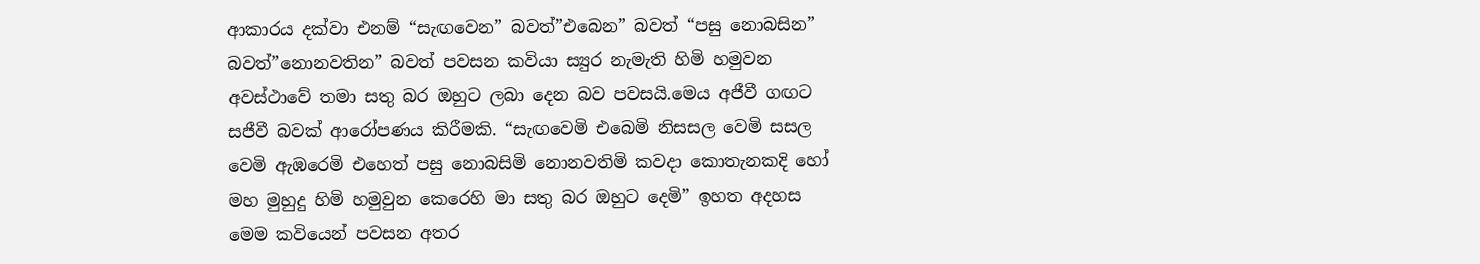ආකාරය දක්වා එනම් “සැඟවෙන” බවත්”එබෙන” බවත් “පසු නොබසින” බවත්”නොනවතින” බවත් පවසන කවියා ස්‍යුර නැමැති හිමි හමුවන අවස්ථාවේ තමා සතු බර ඔහුට ලබා දෙන බව පවසයි.මෙය අජීවී ගඟට සජීවී බවක් ආරෝපණය කිරීමකි. “සැඟවෙමි එබෙමි නිසසල වෙමි සසල වෙමි ඇඹරෙමි එහෙත් පසු නොබසිමි නොනවතිමි කවදා කොතැනකදි හෝ මහ මුහුදු හිමි හමුවුන කෙරෙහි මා සතු බර ඔහුට දෙමි” ඉහත අදහස මෙම කවියෙන් පවසන අතර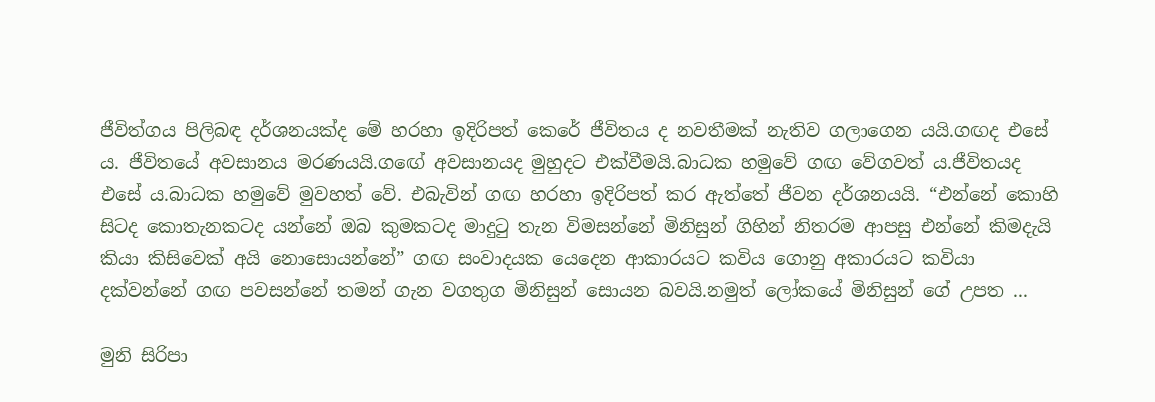ජීවිත්ගය පිලිබඳ දර්ශනයක්ද මේ හරහා ඉදිරිපත් කෙරේ ජීවිතය ද නවතීමක් නැතිව ගලාගෙන යයි.ගඟද එසේ ය. ජීවිතයේ අවසානය මරණයයි.ගඟේ අවසානයද මුහුදට එක්වීමයි.බාධක හමුවේ ගඟ වේගවත් ය.ජීවිතයද එසේ ය.බාධක හමුවේ මුවහත් වේ. එබැවින් ගඟ හරහා ඉදිරිපත් කර ඇත්තේ ජීවන දර්ශනයයි. “එන්නේ කොහි සිටද කොතැනකටද යන්නේ ඔබ කුමකටද මාදුටු තැන විමසන්නේ මිනිසුන් ගිහින් නිතරම ආපසු එන්නේ කිමදැයි කියා කිසිවෙක් අයි නොසොයන්නේ” ගඟ සංවාදයක යෙදෙන ආකාරයට කවිය ගොනු අකාරයට කවියා දක්වන්නේ ගඟ පවසන්නේ තමන් ගැන වගතුග මිනිසුන් සොයන බවයි.නමුත් ලෝකයේ මිනිසුන් ගේ උපත ...

මුනි සිරිපා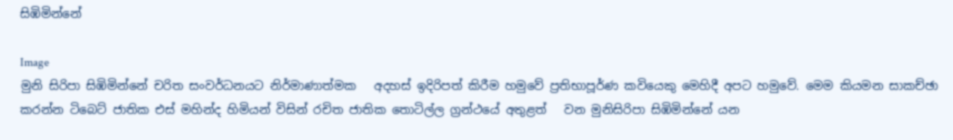සිඹිමින්නේ

Image
මුනි සිරිපා සිඹිමින්නේ චරිත සංවර්ධනයට නිර්මාණාත්මක   අදහස් ඉදිරිපත් කිරීම හමුවේ ප්‍රතිභාපූර්ණ කවියෙකු මෙහිදී අපට හමුවේ. මෙම කියමන සාකච්ඡා කරන්න ටිබෙට් ජාතික එස් මහින්ද හිමියන් විසින් රචිත ජාතික තොටිල්ල ග්‍රන්ථයේ අතුළත්   වන මුනිසිරිපා සිඹිමින්නේ යන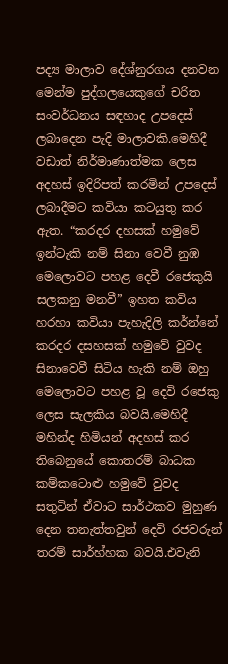පද්‍ය මාලාව දේශ්නුරගය දනවන මෙන්ම පුද්ගලයෙකුගේ චරිත සංවර්ධනය සඳහාද උපදෙස් ලබාදෙන පැදි මාලාවකි.මෙහිදී වඩාත් නිර්මාණාත්මක ලෙස අදහස් ඉදිරිපත් කරමින් උපදෙස් ලබාදීමට කවියා කටයුතු කර ඇත. “කරදර දහසක් හමුවේ ඉන්ටැකි නම් සිනා වෙවී නුඹ මෙලොවට පහළ දෙවී රජෙකුයි සලකනු මනවී” ඉහත කවිය හරහා කවියා පැහැදිලි කර්න්නේ කරදර දසහසක් හමුවේ වුවද සිනාවෙවී සිටිය හැකි නම් ඔහු මෙලොවට පහළ වූ දෙවි රජෙකු ලෙස සැලකිය බවයි.මෙහිදී මහින්ද හිමියන් අදහස් කර තිබෙනුයේ කොතරම් බාධක කම්කටොළු හමුවේ වුවද සතුටින් ඒවාට සාර්ථකව මුහුණ දෙන තනැත්තවුන් දෙවි රජවරුන් තරම් සාර්හ්හක බවයි.එවැනි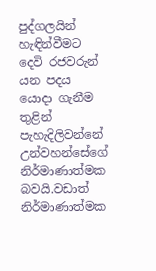පුද්ගලයින් හැඳින්වීමට දෙවි රජවරුන් යන පදය යොදා ගැනීම තුළින් පැහැදිලිවන්නේ උන්වහන්සේගේ නිර්මාණාත්මක බවයි.වඩාත් නිර්මාණාත්මක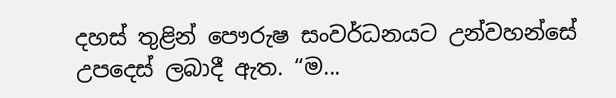දහස් තුළින් පෞරුෂ සංවර්ධනයට උන්වහන්සේ උපදෙස් ලබාදී ඇත. “ම...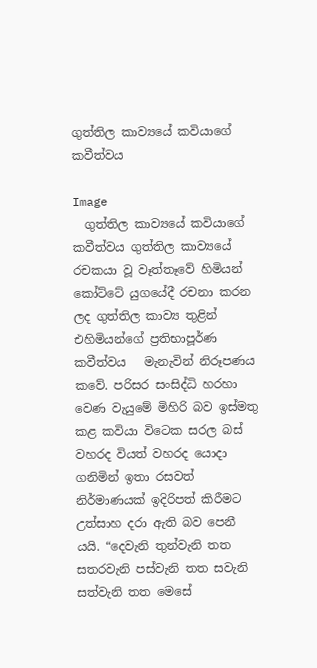ගුත්තිල කාව්‍යයේ කවියාගේ කවීත්වය

Image
  ගුත්තිල කාව්‍යයේ කවියාගේ කවීත්වය ගුත්තිල කාව්‍යයේ රචකයා වූ වෑත්තෑවේ හිමියන් කෝට්ටේ යුගයේදී රචනා කරන ලද ගුත්තිල කාව්‍ය තුළින් එහිමියන්ගේ ප්‍රතිභාපූර්ණ කවීත්වය   මැනැවින් නිරූපණය කවේ. පරිසර සංසිද්ධි හරහා වෙණ වැයුමේ මිහිරි බව ඉස්මතු කළ කවියා විටෙක සරල බස් වහරද වියත් වහරද යොදා ගනිමින් ඉතා රසවත් නිර්මාණයක් ඉදිරිපත් කිරීමට උත්සාහ දරා ඇති බව පෙනී යයි. “දෙවැනි තුන්වැනි තත සතරවැනි පස්වැනි තත සවැනි සත්වැනි තත මෙසේ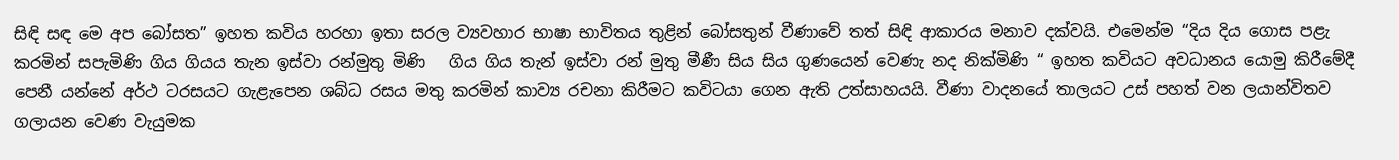සිඳි සඳ මෙ අප බෝසත” ඉහත කවිය හරහා ඉතා සරල ව්‍යවහාර භාෂා භාවිතය තුළින් බෝසතුන් වීණාවේ තත් සිඳි ආකාරය මනාව දක්වයි. එමෙන්ම “දිය දිය ගොස පළැ කරමින් සපැමිණි ගිය ගියය තැන ඉස්වා ‍රන්මුතු මිණි   ගිය ගිය තැන් ඉස්වා රන් මුතු මීණී සිය සිය ගුණයෙන් වෙණැ නද නික්මිණි “ ඉහත කවියට අවධානය යොමු කිරීමේදී පෙනී යන්නේ අර්ථ ටරසයට ගැළැපෙන ශබ්ධ රසය මතු කරමින් කාව්‍ය රචනා කිරීමට කවිටයා ගෙන ඇති උත්සාහයයි. වීණා වාදනයේ තාලයට උස් පහත් වන ලයාන්විතව ගලායන වෙණ වැයුමක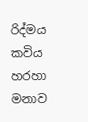රිද්මය කවිය හරහා මනාව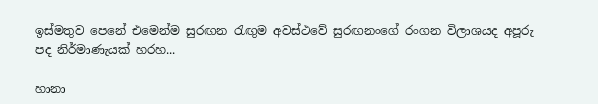ඉස්මතුව පෙනේ එමෙන්ම සුරඟන රැඟුම අවස්ථවේ සුරඟනංගේ රංගන විලාශයද අපූරු පද නිර්මාණැයක් හරහ...

හානා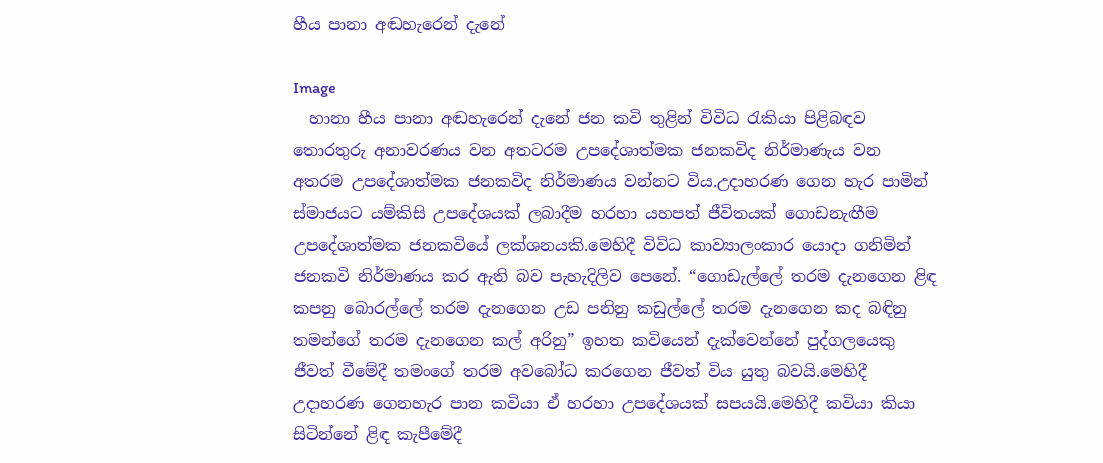හීය පානා අඬහැරෙන් දැනේ

Image
  හානා හීය පානා අඬහැරෙන් දැනේ ජන කවි තුළින් විවිධ රැකියා පිළිබඳව තොරතුරු අනාවරණය වන අතටරම උපදේශාත්මක ජනකවිද නිර්මාණැය වන අතරම උපදේශාත්මක ජනකවිද නිර්මාණය වන්නට විය.උදාහරණ ගෙන හැර පාමින් ස්මාජයට යම්කිසි උපදේශයක් ලබාදීම හරහා යහපත් ජීවිතයක් ගොඩනැඟීම උපදේශාත්මක ජනකවියේ ලක්ශනයකි.මෙහිදී විවිධ කාව්‍යාලංකාර යොදා ගනිමින් ජනකවි නිර්මාණය කර ඇති බව පැහැදිලිව පෙනේ. “ගොඩැල්ලේ තරම දැනගෙන ළිඳ කපනු බොරල්ලේ තරම දැනගෙන උඩ පනිනු කඩුල්ලේ තරම දැනගෙන කද බඳිනු තමන්ගේ තරම දැනගෙන කල් අරිනු” ඉහත කවියෙන් දැක්වෙන්නේ පුද්ගලයෙකු ජීවත් වීමේදී තමංගේ තරම අවබෝධ කරගෙන ජීවත් විය යුතු බවයි.මෙහිදී උදාහරණ ගෙනහැර පාන කවියා ඒ හරහා උපදේශයක් සපයයි.මෙහිදී කවියා කියා සිටින්නේ ළිඳ කැපීමේදී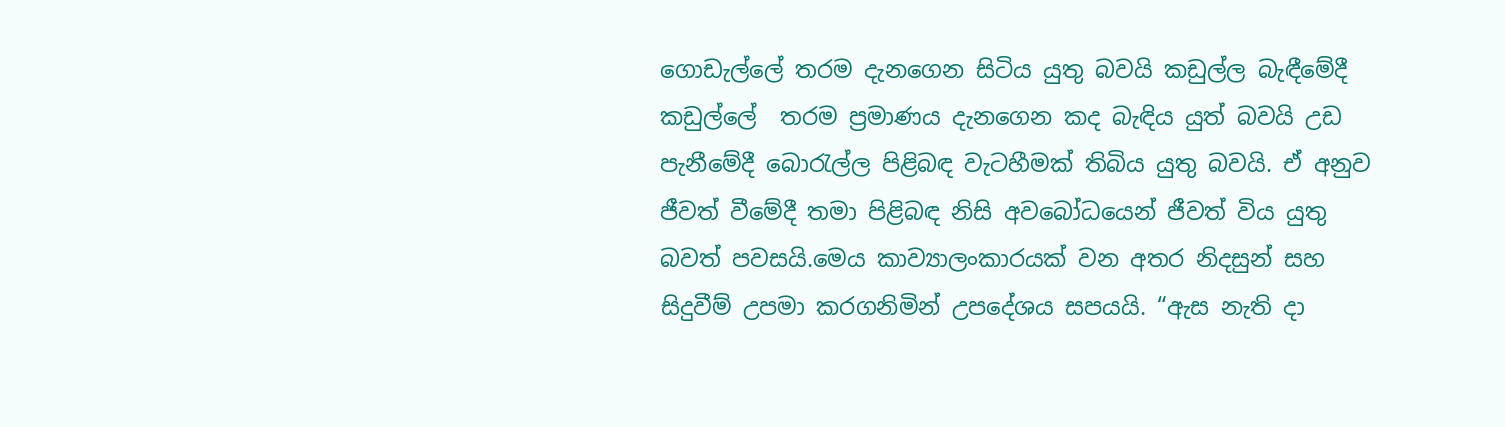ගොඩැල්ලේ තරම දැනගෙන සිටිය යුතු බවයි කඩුල්ල බැඳීමේදී කඩුල්ලේ  තරම ප්‍රමාණය දැනගෙන කද බැඳිය යුත් බවයි උඩ පැනීමේදී බොරැල්ල පිළිබඳ වැටහීමක් තිබිය යුතු බවයි. ඒ අනුව ජීවත් වීමේදී තමා පිළිබඳ නිසි අවබෝධයෙන් ජීවත් විය යුතු බවත් පවසයි.මෙය කාව්‍යාලංකාරයක් වන අතර නිදසුන් සහ සිදුවීම් උපමා කරගනිමින් උපදේශය සපයයි. “ඇස නැති දා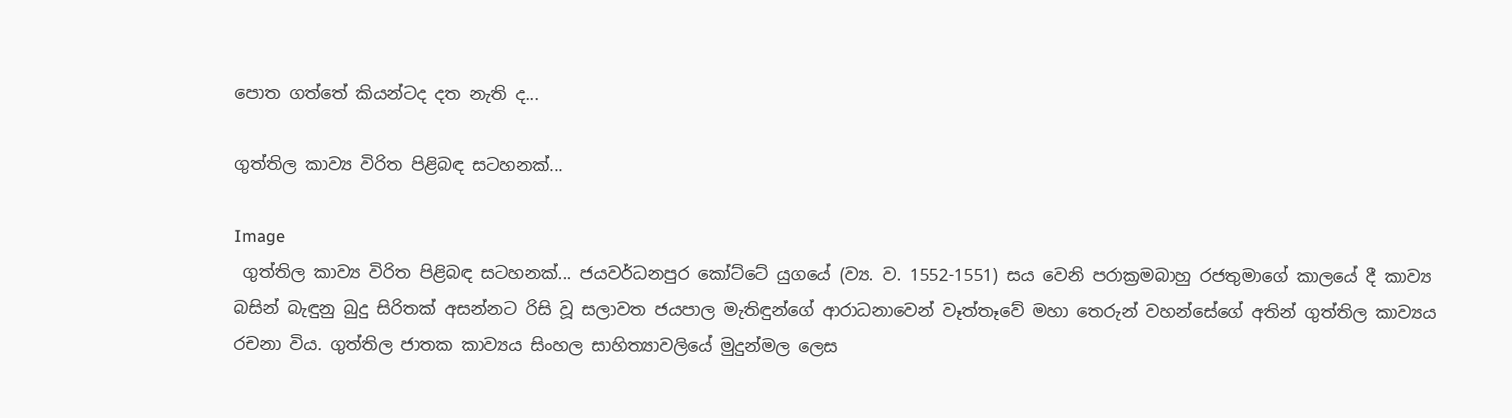පොත ගත්තේ කියන්ටද දත නැති ද...

ගුත්තිල කා‍ව්‍ය විරිත පිළිබඳ සටහනක්...

Image
 ගුත්තිල කා‍ව්‍ය විරිත පිළිබඳ සටහනක්... ජයවර්ධනපුර කෝට්ටේ යුගයේ (ව්‍ය. ව. 1552-1551) සය වෙනි පරාක්‍රමබාහු රජතුමාගේ කාලයේ දී කාව්‍ය බසින් බැඳුනු බුදු සිරිතක් අසන්නට රිසි වූ සලාවත ජයපාල මැතිඳුන්ගේ ආරාධනාවෙන් වෑත්තෑවේ මහා තෙරුන් වහන්සේගේ අතින් ගුත්තිල කාව්‍යය රචනා විය. ගුත්තිල ජාතක කාව්‍යය සිංහල සාහිත්‍යාවලියේ මුදුන්මල ලෙස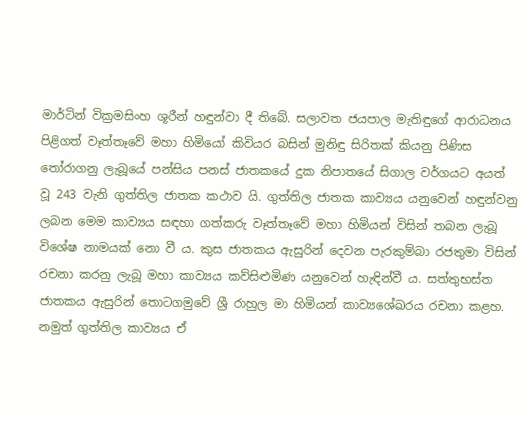මාර්ටින් වික්‍රමසිංහ ශූරීන් හඳුන්වා දී තිබේ. සලාවත ජයපාල මැතිඳුගේ ආරාධනය පිළිගත් වෑත්තෑවේ මහා හිමියෝ කිවියර බසින් මුනිඳු සිරිතක් කියනු පිණිස තෝරාගනු ලැබූයේ පන්සිය පනස් ජාතකයේ දුක නිපාතයේ සිගාල වර්ගයට අයත් වූ 243 වැනි ගුත්තිල ජාතක කථාව යි. ගුත්තිල ජාතක කාව්‍යය යනුවෙන් හඳුන්වනු ලබන මෙම කාව්‍යය සඳහා ගත්කරු වෑත්තෑවේ මහා හිමියන් විසින් තබන ලැබූ විශේෂ නාමයක් නො වී ය. කුස ජාතකය ඇසුරින් දෙවන පැරකුම්බා රජතුමා විසින් රචනා කරනු ලැබූ මහා කාව්‍යය කව්සිළුමිණ යනුවෙන් හැඳින්වී ය. සත්තුභස්ත ජාතකය ඇසුරින් තොටගමුවේ ශ්‍රී රාහුල මා හිමියන් කාව්‍යශේඛරය රචනා කළහ. නමුත් ගුත්තිල කාව්‍යය ඒ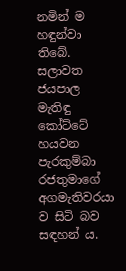නමින් ම හඳුන්වා තිබේ. සලාවත ජයපාල මැතිඳු කෝට්ටේ හයවන පැරකුම්බා රජතුමාගේ අගමැතිවරයා ව සිටි බව සඳහන් ය.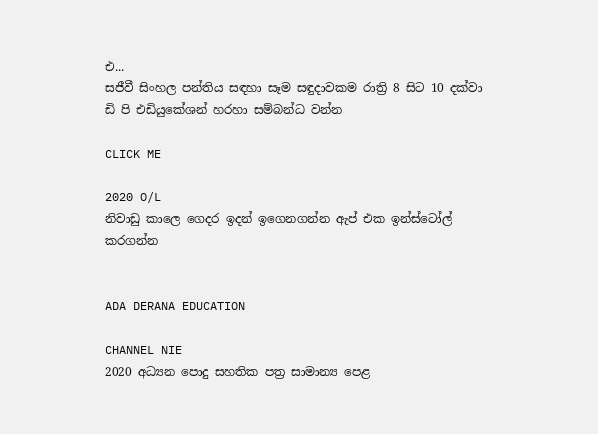එ...
සජීවී සිංහල පන්තිය සඳහා සෑම සඳුදාවකම රාත්‍රි 8 සිට 10 දක්වා ඩි පි එඩියුකේශන් හරහා සම්බන්ධ වන්න

CLICK ME

2020 O/L
නිවාඩු කාලෙ ගෙදර ඉදන් ඉගෙනගන්න ඇප් එක ඉන්ස්ටෝල් කරගන්න


ADA DERANA EDUCATION

CHANNEL NIE
2020 අධ්‍යන පොදු සහතික පත්‍ර සාමාන්‍ය පෙළ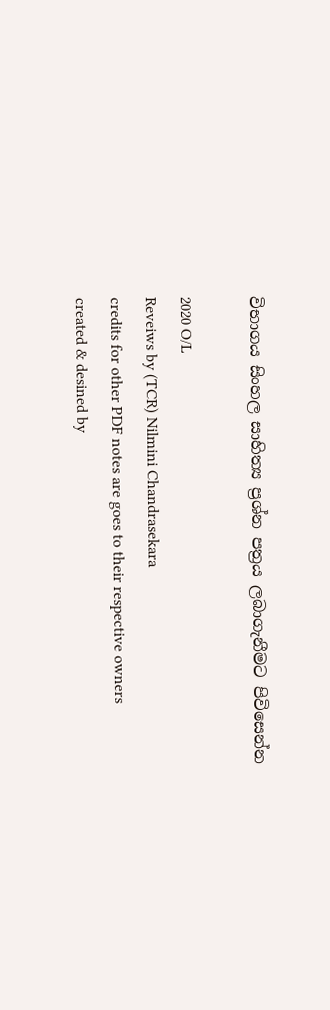විභාගය සිංහල සාහිත්‍ය ප්‍රශ්න පත්‍රය ලබාගැනීමට පිවිසෙන්න

2020 O/L
Reveiws by (TCR) Nilmini Chandrasekara
credits for other PDF notes are goes to their respective owners
created & desined by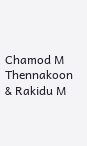Chamod M Thennakoon & Rakidu M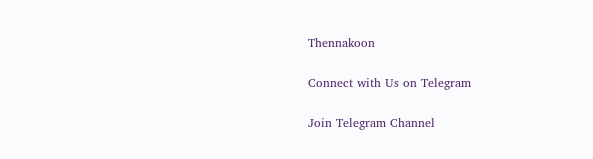Thennakoon

Connect with Us on Telegram

Join Telegram Channel